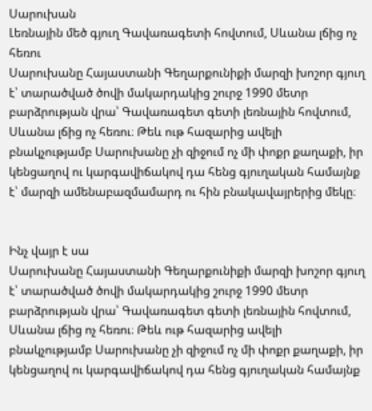Սարուխան
Լեռնային մեծ գյուղ Գավառագետի հովտում, Սևանա լճից ոչ հեռու
Սարուխանը Հայաստանի Գեղարքունիքի մարզի խոշոր գյուղ է՝ տարածված ծովի մակարդակից շուրջ 1990 մետր բարձրության վրա՝ Գավառագետ գետի լեռնային հովտում, Սևանա լճից ոչ հեռու։ Թեև ութ հազարից ավելի բնակչությամբ Սարուխանը չի զիջում ոչ մի փոքր քաղաքի, իր կենցաղով ու կարգավիճակով դա հենց գյուղական համայնք է՝ մարզի ամենաբազմամարդ ու հին բնակավայրերից մեկը։


Ինչ վայր է սա
Սարուխանը Հայաստանի Գեղարքունիքի մարզի խոշոր գյուղ է՝ տարածված ծովի մակարդակից շուրջ 1990 մետր բարձրության վրա՝ Գավառագետ գետի լեռնային հովտում, Սևանա լճից ոչ հեռու։ Թեև ութ հազարից ավելի բնակչությամբ Սարուխանը չի զիջում ոչ մի փոքր քաղաքի, իր կենցաղով ու կարգավիճակով դա հենց գյուղական համայնք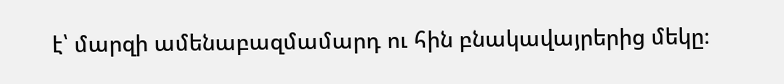է՝ մարզի ամենաբազմամարդ ու հին բնակավայրերից մեկը։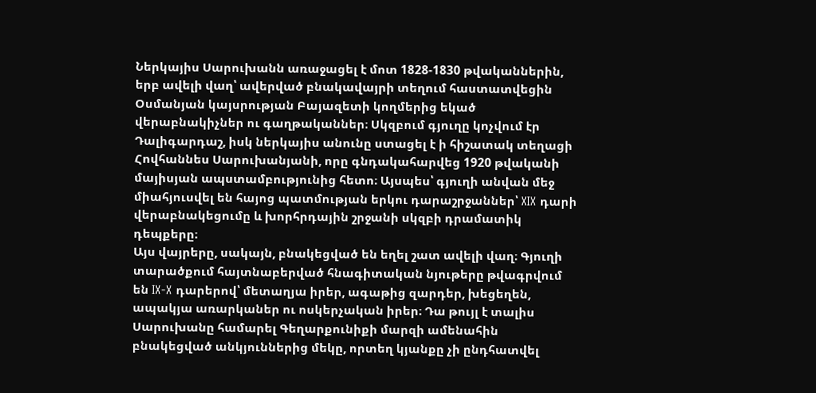Ներկայիս Սարուխանն առաջացել է մոտ 1828-1830 թվականներին, երբ ավելի վաղ՝ ավերված բնակավայրի տեղում հաստատվեցին Օսմանյան կայսրության Բայազետի կողմերից եկած վերաբնակիչներ ու գաղթականներ։ Սկզբում գյուղը կոչվում էր Դալիգարդաշ, իսկ ներկայիս անունը ստացել է ի հիշատակ տեղացի Հովհաննես Սարուխանյանի, որը գնդակահարվեց 1920 թվականի մայիսյան ապստամբությունից հետո։ Այսպես՝ գյուղի անվան մեջ միահյուսվել են հայոց պատմության երկու դարաշրջաններ՝ XIX դարի վերաբնակեցումը և խորհրդային շրջանի սկզբի դրամատիկ դեպքերը։
Այս վայրերը, սակայն, բնակեցված են եղել շատ ավելի վաղ։ Գյուղի տարածքում հայտնաբերված հնագիտական նյութերը թվագրվում են IX-X դարերով՝ մետաղյա իրեր, ագաթից զարդեր, խեցեղեն, ապակյա առարկաներ ու ոսկերչական իրեր։ Դա թույլ է տալիս Սարուխանը համարել Գեղարքունիքի մարզի ամենահին բնակեցված անկյուններից մեկը, որտեղ կյանքը չի ընդհատվել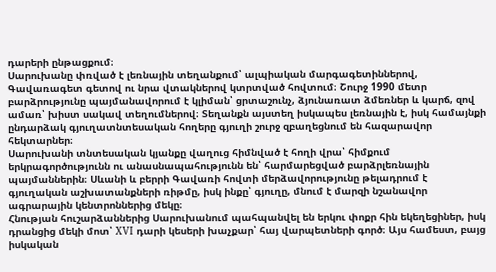դարերի ընթացքում։
Սարուխանը փռված է լեռնային տեղանքում՝ ալպիական մարգագետիններով, Գավառագետ գետով ու նրա վտակներով կտրտված հովտում։ Շուրջ 1990 մետր բարձրությունը պայմանավորում է կլիման՝ ցրտաշունչ, ձյունառատ ձմեռներ և կարճ, զով ամառ՝ խիստ սակավ տեղումներով։ Տեղանքն այստեղ իսկապես լեռնային է, իսկ համայնքի ընդարձակ գյուղատնտեսական հողերը գյուղի շուրջ զբաղեցնում են հազարավոր հեկտարներ։
Սարուխանի տնտեսական կյանքը վաղուց հիմնված է հողի վրա՝ հիմքում երկրագործությունն ու անասնապահությունն են՝ հարմարեցված բարձրլեռնային պայմաններին։ Սևանի և բերրի Գավառի հովտի մերձավորությունը թելադրում է գյուղական աշխատանքների ռիթմը, իսկ ինքը՝ գյուղը, մնում է մարզի նշանավոր ագրարային կենտրոններից մեկը։
Հնության հուշարձաններից Սարուխանում պահպանվել են երկու փոքր հին եկեղեցիներ, իսկ դրանցից մեկի մոտ՝ XVI դարի կեսերի խաչքար՝ հայ վարպետների գործ։ Այս համեստ, բայց իսկական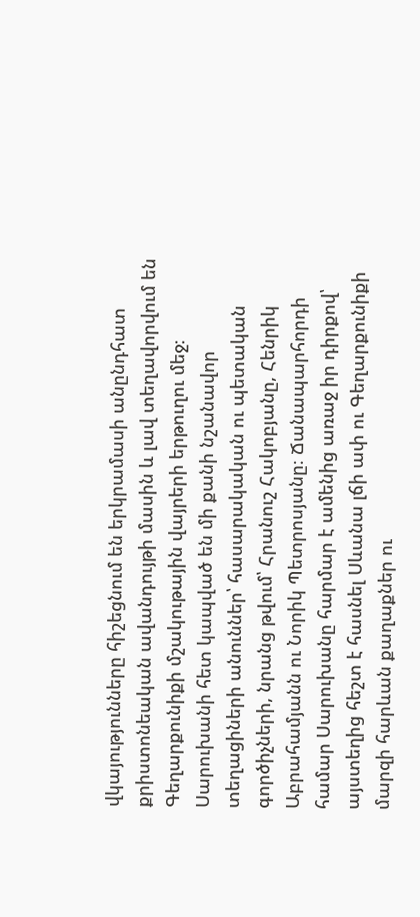վկայությունները հիշեցնում են երկրամասի անընդհատ քրիստոնեական ավանդույթի մասին և լավ տեղավորվում են Գեղարքունիքի մշակութային վայրերի երթուղու մեջ։
Սարուխանի հետ կապված են մի քանի նշանավոր տեղացիների անուններ՝ հասարակական ու պետական գործիչների, նրանց թվում՝ Հրանուշ Հակոբյանը, Հենրիկ Աբրահամյանն ու Նորիկ Պետրոսյանը։ Ճանապարհորդի համար Սարուխանը հարմար է ամենից առաջ իր դիրքով՝ այստեղից հեշտ է հասնել Սևանա լճի ափ ու Գեղարքունիքի մարզի հարևան քաղաքներ ու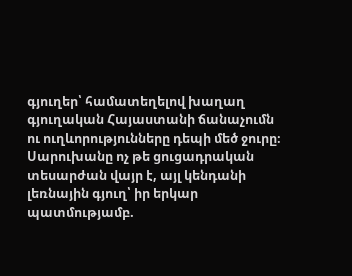գյուղեր՝ համատեղելով խաղաղ գյուղական Հայաստանի ճանաչումն ու ուղևորությունները դեպի մեծ ջուրը։
Սարուխանը ոչ թե ցուցադրական տեսարժան վայր է, այլ կենդանի լեռնային գյուղ՝ իր երկար պատմությամբ.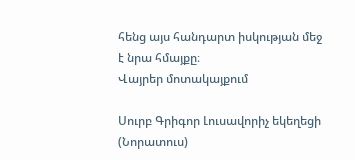հենց այս հանդարտ իսկության մեջ է նրա հմայքը։
Վայրեր մոտակայքում

Սուրբ Գրիգոր Լուսավորիչ եկեղեցի (Նորատուս)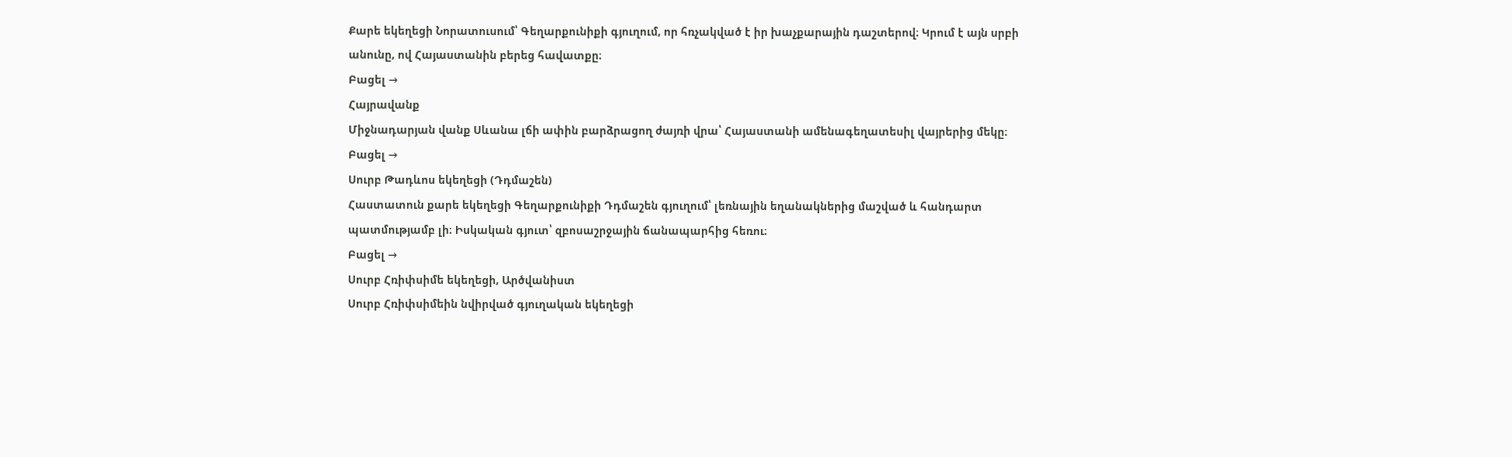Քարե եկեղեցի Նորատուսում՝ Գեղարքունիքի գյուղում, որ հռչակված է իր խաչքարային դաշտերով։ Կրում է այն սրբի անունը, ով Հայաստանին բերեց հավատքը։
Բացել →
Հայրավանք
Միջնադարյան վանք Սևանա լճի ափին բարձրացող ժայռի վրա՝ Հայաստանի ամենագեղատեսիլ վայրերից մեկը։
Բացել →
Սուրբ Թադևոս եկեղեցի (Դդմաշեն)
Հաստատուն քարե եկեղեցի Գեղարքունիքի Դդմաշեն գյուղում՝ լեռնային եղանակներից մաշված և հանդարտ պատմությամբ լի։ Իսկական գյուտ՝ զբոսաշրջային ճանապարհից հեռու։
Բացել →
Սուրբ Հռիփսիմե եկեղեցի, Արծվանիստ
Սուրբ Հռիփսիմեին նվիրված գյուղական եկեղեցի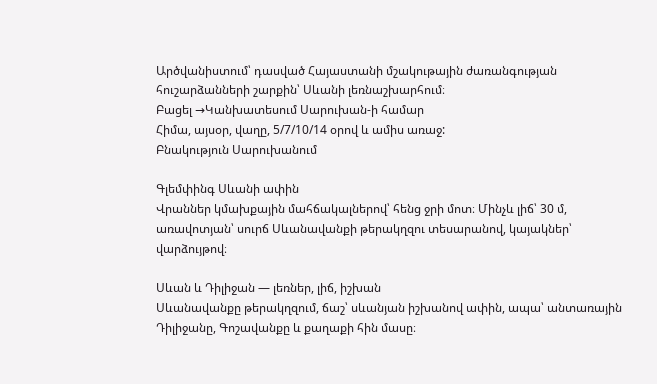Արծվանիստում՝ դասված Հայաստանի մշակութային ժառանգության հուշարձանների շարքին՝ Սևանի լեռնաշխարհում։
Բացել →Կանխատեսում Սարուխան-ի համար
Հիմա, այսօր, վաղը, 5/7/10/14 օրով և ամիս առաջ:
Բնակություն Սարուխանում

Գլեմփինգ Սևանի ափին
Վրաններ կմախքային մահճակալներով՝ հենց ջրի մոտ։ Մինչև լիճ՝ 30 մ, առավոտյան՝ սուրճ Սևանավանքի թերակղզու տեսարանով, կայակներ՝ վարձույթով։

Սևան և Դիլիջան — լեռներ, լիճ, իշխան
Սևանավանքը թերակղզում, ճաշ՝ սևանյան իշխանով ափին, ապա՝ անտառային Դիլիջանը, Գոշավանքը և քաղաքի հին մասը։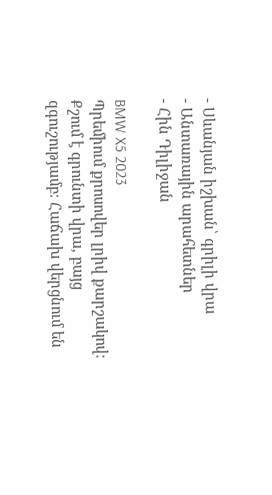- Սևանյան իշխան՝ գրիլի վրա
- Անտառային արահետներ
- Հին Դիլիջան

BMW X5 2023
Պրեմիում քրոսովեր լրիվ քարշակով։ Քշում է գրունտի վրա, բայց զգուշությամբ։ Հաճախ վերցնում են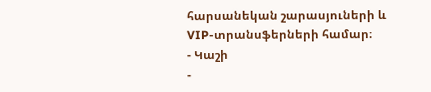հարսանեկան շարասյուների և VIP-տրանսֆերների համար։
- Կաշի
-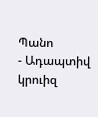Պանո
- Ադապտիվ կրուիզ